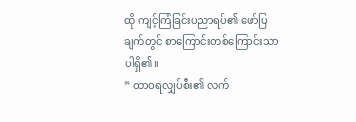ထို ကျင့်ကြံခြင်းပညာရပ်၏ ဖော်ပြချက်တွင် စာကြောင်းတစ်ကြောင်းသာ ပါရှိ၏။
” ထာဝရလျှပ်စီး၏ လက်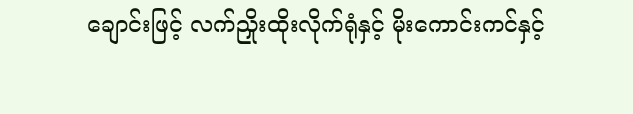ချောင်းဖြင့် လက်ညှိုးထိုးလိုက်ရုံနှင့် မိုးကောင်းကင်နှင့်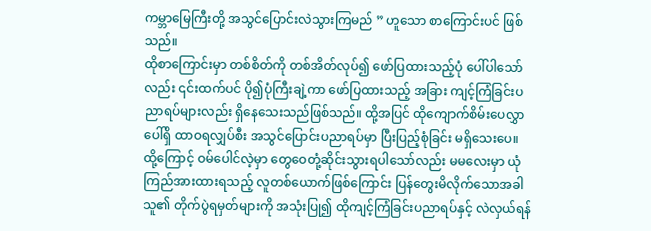ကမ္ဘာမြေကြီးတို့ အသွင်ပြောင်းလဲသွားကြမည် ” ဟူသော စာကြောင်းပင် ဖြစ်သည်။
ထိုစာကြောင်းမှာ တစ်စိတ်ကို တစ်အိတ်လုပ်၍ ဖော်ပြထားသည့်ပုံ ပေါ်ပါသော်လည်း ၎င်းထက်ပင် ပို၍ပုံကြီးချဲ့ကာ ဖော်ပြထားသည့် အခြား ကျင့်ကြံခြင်းပညာရပ်များလည်း ရှိနေသေးသည်ဖြစ်သည်။ ထို့အပြင် ထိုကျောက်စိမ်းပေလွှာပေါ်ရှိ ထာဝရလျှပ်စီး အသွင်ပြောင်းပညာရပ်မှာ ပြီးပြည့်စုံခြင်း မရှိသေးပေ။
ထို့ကြောင့် ဝမ်ပေါင်လဲ့မှာ တွေဝေတုံ့ဆိုင်းသွားရပါသော်လည်း မမလေးမှာ ယုံကြည်အားထားရသည့် လူတစ်ယောက်ဖြစ်ကြောင်း ပြန်တွေးမိလိုက်သောအခါ သူ၏ တိုက်ပွဲရမှတ်များကို အသုံးပြု၍ ထိုကျင့်ကြံခြင်းပညာရပ်နှင့် လဲလှယ်ရန်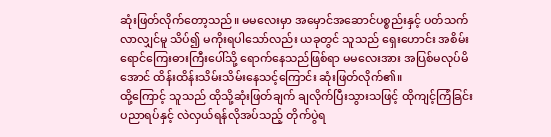ဆုံးဖြတ်လိုက်တော့သည်။ မမလေးမှာ အမှောင်အဆောင်ပစ္စည်းနှင့် ပတ်သက်လာလျှင်မူ သိပ်၍ မကိုးရပါသော်လည်း ယခုတွင် သူသည် ရှေးဟောင်း အစိမ်းရောင်ကြေးဓားကြီးပေါ်သို့ ရောက်နေသည်ဖြစ်ရာ မမလေးအား အပြစ်မလုပ်မိအောင် ထိန်းထိန်းသိမ်းသိမ်းနေသင့်ကြောင်း ဆုံးဖြတ်လိုက်၏။
ထို့ကြောင့် သူသည် ထိုသို့ဆုံးဖြတ်ချက် ချလိုက်ပြီးသွားသဖြင့် ထိုကျင့်ကြံခြင်းပညာရပ်နှင့် လဲလှယ်ရန်လိုအပ်သည့် တိုက်ပွဲရ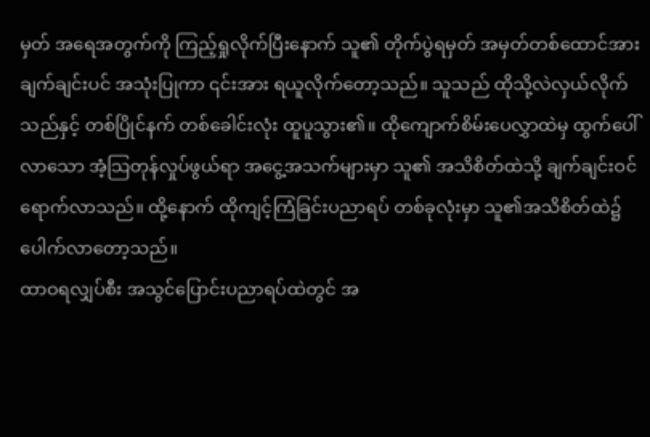မှတ် အရေအတွက်ကို ကြည့်ရှုလိုက်ပြီးနောက် သူ၏ တိုက်ပွဲရမှတ် အမှတ်တစ်ထောင်အား ချက်ချင်းပင် အသုံးပြုကာ ၎င်းအား ရယူလိုက်တော့သည်။ သူသည် ထိုသို့လဲလှယ်လိုက်သည်နှင့် တစ်ပြိုင်နက် တစ်ခေါင်းလုံး ထူပူသွား၏။ ထိုကျောက်စိမ်းပေလွှာထဲမှ ထွက်ပေါ်လာသော အံ့သြတုန်လှုပ်ဖွယ်ရာ အငွေ့အသက်များမှာ သူ၏ အသိစိတ်ထဲသို့ ချက်ချင်းဝင်ရောက်လာသည်။ ထို့နောက် ထိုကျင့်ကြံခြင်းပညာရပ် တစ်ခုလုံးမှာ သူ၏အသိစိတ်ထဲ၌ ပေါက်လာတော့သည်။
ထာဝရလျှပ်စီး အသွင်ပြောင်းပညာရပ်ထဲတွင် အ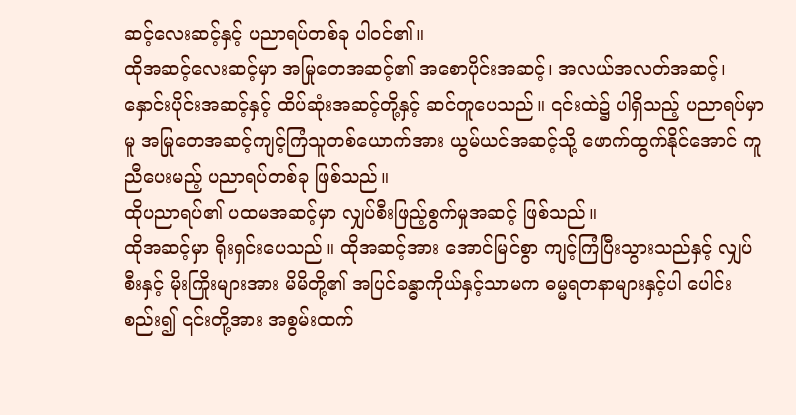ဆင့်လေးဆင့်နှင့် ပညာရပ်တစ်ခု ပါဝင်၏။
ထိုအဆင့်လေးဆင့်မှာ အမြုတေအဆင့်၏ အစောပိုင်းအဆင့်၊ အလယ်အလတ်အဆင့်၊ နှောင်းပိုင်းအဆင့်နှင့် ထိပ်ဆုံးအဆင့်တို့နှင့် ဆင်တူပေသည်။ ၎င်းထဲ၌ ပါရှိသည့် ပညာရပ်မှာမူ အမြုတေအဆင့်ကျင့်ကြံသူတစ်ယောက်အား ယွမ်ယင်အဆင့်သို့ ဖောက်ထွက်နိုင်အောင် ကူညီပေးမည့် ပညာရပ်တစ်ခု ဖြစ်သည်။
ထိုပညာရပ်၏ ပထမအဆင့်မှာ လျှပ်စီးဖြည့်စွက်မှုအဆင့် ဖြစ်သည်။
ထိုအဆင့်မှာ ရိုးရှင်းပေသည်။ ထိုအဆင့်အား အောင်မြင်စွာ ကျင့်ကြံပြီးသွားသည်နှင့် လျှပ်စီးနှင့် မိုးကြိုးများအား မိမိတို့၏ အပြင်ခန္ဓာကိုယ်နှင့်သာမက ဓမ္မရတနာများနှင့်ပါ ပေါင်းစည်း၍ ၎င်းတို့အား အစွမ်းထက်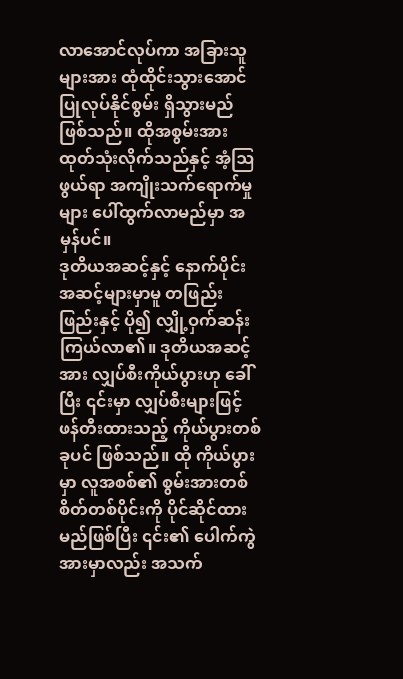လာအောင်လုပ်ကာ အခြားသူများအား ထုံထိုင်းသွားအောင် ပြုလုပ်နိုင်စွမ်း ရှိသွားမည် ဖြစ်သည်။ ထိုအစွမ်းအား ထုတ်သုံးလိုက်သည်နှင့် အံ့ဩဖွယ်ရာ အကျိုးသက်ရောက်မှုများ ပေါ်ထွက်လာမည်မှာ အမှန်ပင်။
ဒုတိယအဆင့်နှင့် နောက်ပိုင်းအဆင့်များမှာမူ တဖြည်းဖြည်းနှင့် ပို၍ လျှို့ဝှက်ဆန်းကြယ်လာ၏။ ဒုတိယအဆင့်အား လျှပ်စီးကိုယ်ပွားဟု ခေါ်ပြီး ၎င်းမှာ လျှပ်စီးများဖြင့် ဖန်တီးထားသည့် ကိုယ်ပွားတစ်ခုပင် ဖြစ်သည်။ ထို ကိုယ်ပွားမှာ လူအစစ်၏ စွမ်းအားတစ်စိတ်တစ်ပိုင်းကို ပိုင်ဆိုင်ထားမည်ဖြစ်ပြီး ၎င်း၏ ပေါက်ကွဲအားမှာလည်း အသက်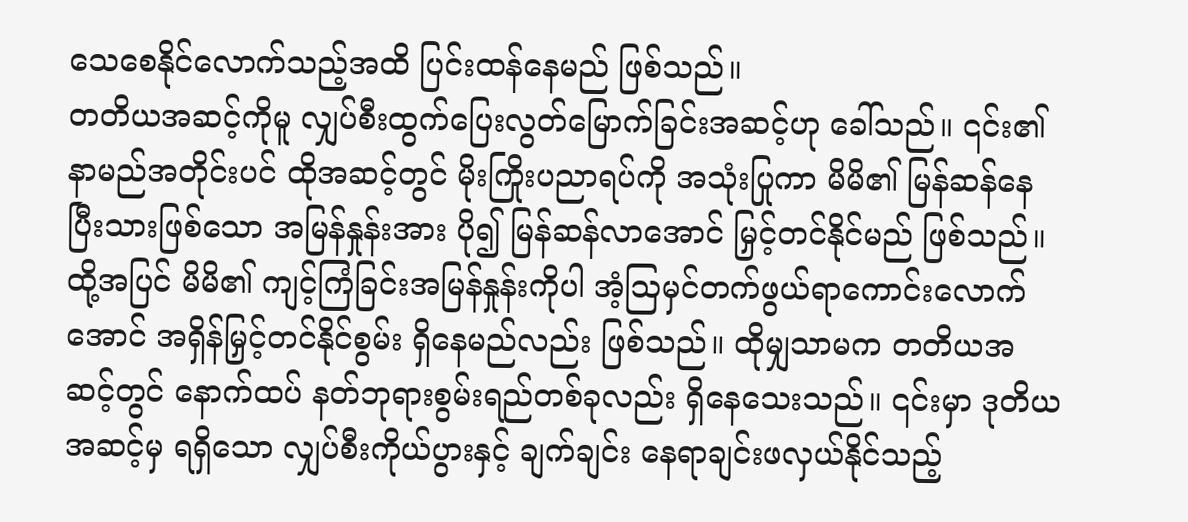သေစေနိုင်လောက်သည့်အထိ ပြင်းထန်နေမည် ဖြစ်သည်။
တတိယအဆင့်ကိုမူ လျှပ်စီးထွက်ပြေးလွတ်မြောက်ခြင်းအဆင့်ဟု ခေါ်သည်။ ၎င်း၏ နာမည်အတိုင်းပင် ထိုအဆင့်တွင် မိုးကြိုးပညာရပ်ကို အသုံးပြုကာ မိမိ၏ မြန်ဆန်နေပြီးသားဖြစ်သော အမြန်နှုန်းအား ပို၍ မြန်ဆန်လာအောင် မြှင့်တင်နိုင်မည် ဖြစ်သည်။ ထို့အပြင် မိမိ၏ ကျင့်ကြံခြင်းအမြန်နှုန်းကိုပါ အံ့ဩမှင်တက်ဖွယ်ရာကောင်းလောက်အောင် အရှိန်မြှင့်တင်နိုင်စွမ်း ရှိနေမည်လည်း ဖြစ်သည်။ ထိုမျှသာမက တတိယအဆင့်တွင် နောက်ထပ် နတ်ဘုရားစွမ်းရည်တစ်ခုလည်း ရှိနေသေးသည်။ ၎င်းမှာ ဒုတိယအဆင့်မှ ရရှိသော လျှပ်စီးကိုယ်ပွားနှင့် ချက်ချင်း နေရာချင်းဖလှယ်နိုင်သည့်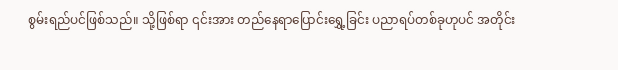စွမ်းရည်ပင်ဖြစ်သည်။ သို့ဖြစ်ရာ ၎င်းအား တည်နေရာပြောင်းရွှေ့ခြင်း ပညာရပ်တစ်ခုဟုပင် အတိုင်း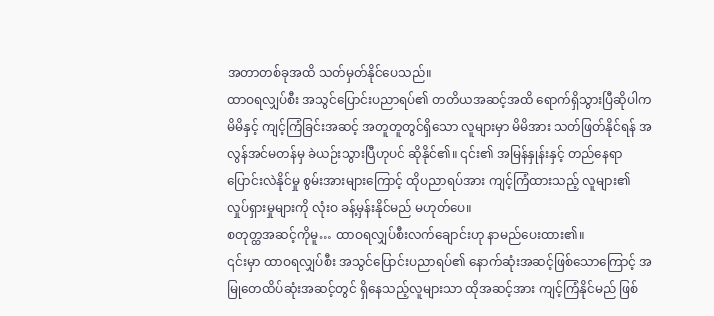အတာတစ်ခုအထိ သတ်မှတ်နိုင်ပေသည်။
ထာဝရလျှပ်စီး အသွင်ပြောင်းပညာရပ်၏ တတိယအဆင့်အထိ ရောက်ရှိသွားပြီဆိုပါက မိမိနှင့် ကျင့်ကြံခြင်းအဆင့် အတူတူတွင်ရှိသော လူများမှာ မိမိအား သတ်ဖြတ်နိုင်ရန် အလွန်အင်မတန်မှ ခဲယဉ်းသွားပြီဟုပင် ဆိုနိုင်၏။ ၎င်း၏ အမြန်နှုန်းနှင့် တည်နေရာပြောင်းလဲနိုင်မှု စွမ်းအားများကြောင့် ထိုပညာရပ်အား ကျင့်ကြံထားသည့် လူများ၏ လှုပ်ရှားမှုများကို လုံးဝ ခန့်မှန်းနိုင်မည် မဟုတ်ပေ။
စတုတ္ထအဆင့်ကိုမူ… ထာဝရလျှပ်စီးလက်ချောင်းဟု နာမည်ပေးထား၏။
၎င်းမှာ ထာဝရလျှပ်စီး အသွင်ပြောင်းပညာရပ်၏ နောက်ဆုံးအဆင့်ဖြစ်သောကြောင့် အမြုတေထိပ်ဆုံးအဆင့်တွင် ရှိနေသည့်လူများသာ ထိုအဆင့်အား ကျင့်ကြံနိုင်မည် ဖြစ်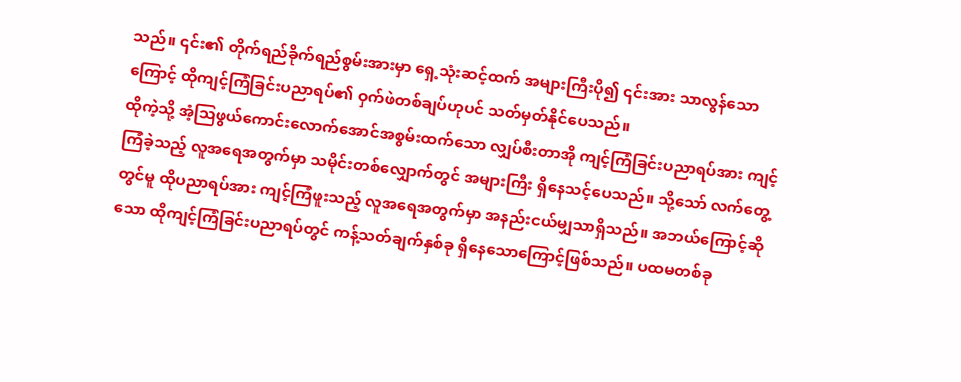သည်။ ၎င်း၏ တိုက်ရည်ခိုက်ရည်စွမ်းအားမှာ ရှေ့သုံးဆင့်ထက် အများကြီးပို၍ ၎င်းအား သာလွန်သောကြောင့် ထိုကျင့်ကြံခြင်းပညာရပ်၏ ဝှက်ဖဲတစ်ချပ်ဟုပင် သတ်မှတ်နိုင်ပေသည်။
ထိုကဲ့သို့ အံ့သြဖွယ်ကောင်းလောက်အောင်အစွမ်းထက်သော လျှပ်စီးတာအို ကျင့်ကြံခြင်းပညာရပ်အား ကျင့်ကြံခဲ့သည့် လူအရေအတွက်မှာ သမိုင်းတစ်လျှောက်တွင် အများကြီး ရှိနေသင့်ပေသည်။ သို့သော် လက်တွေ့တွင်မူ ထိုပညာရပ်အား ကျင့်ကြံဖူးသည့် လူအရေအတွက်မှာ အနည်းငယ်မျှသာရှိသည်။ အဘယ်ကြောင့်ဆိုသော ထိုကျင့်ကြံခြင်းပညာရပ်တွင် ကန့်သတ်ချက်နှစ်ခု ရှိနေသောကြောင့်ဖြစ်သည်။ ပထမတစ်ခု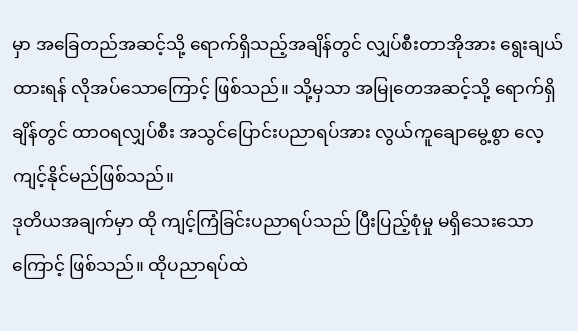မှာ အခြေတည်အဆင့်သို့ ရောက်ရှိသည့်အချိန်တွင် လျှပ်စီးတာအိုအား ရွေးချယ်ထားရန် လိုအပ်သောကြောင့် ဖြစ်သည်။ သို့မှသာ အမြုတေအဆင့်သို့ ရောက်ရှိချိန်တွင် ထာဝရလျှပ်စီး အသွင်ပြောင်းပညာရပ်အား လွယ်ကူချောမွေ့စွာ လေ့ကျင့်နိုင်မည်ဖြစ်သည်။
ဒုတိယအချက်မှာ ထို ကျင့်ကြံခြင်းပညာရပ်သည် ပြီးပြည့်စုံမှု မရှိသေးသောကြောင့် ဖြစ်သည်။ ထိုပညာရပ်ထဲ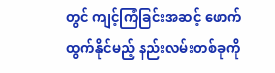တွင် ကျင့်ကြံခြင်းအဆင့် ဖောက်ထွက်နိုင်မည့် နည်းလမ်းတစ်ခုကို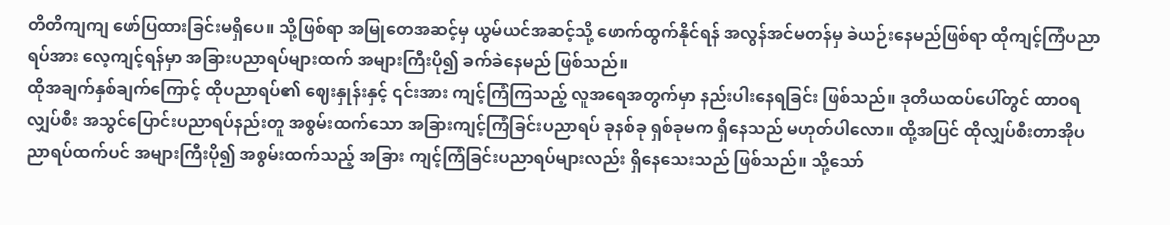တိတိကျကျ ဖော်ပြထားခြင်းမရှိပေ။ သို့ဖြစ်ရာ အမြုတေအဆင့်မှ ယွမ်ယင်အဆင့်သို့ ဖောက်ထွက်နိုင်ရန် အလွန်အင်မတန်မှ ခဲယဉ်းနေမည်ဖြစ်ရာ ထိုကျင့်ကြံပညာရပ်အား လေ့ကျင့်ရန်မှာ အခြားပညာရပ်များထက် အများကြီးပို၍ ခက်ခဲနေမည် ဖြစ်သည်။
ထိုအချက်နှစ်ချက်ကြောင့် ထိုပညာရပ်၏ ဈေးနှုန်းနှင့် ၎င်းအား ကျင့်ကြံကြသည့် လူအရေအတွက်မှာ နည်းပါးနေရခြင်း ဖြစ်သည်။ ဒုတိယထပ်ပေါ်တွင် ထာဝရလျှပ်စီး အသွင်ပြောင်းပညာရပ်နည်းတူ အစွမ်းထက်သော အခြားကျင့်ကြံခြင်းပညာရပ် ခုနစ်ခု ရှစ်ခုမက ရှိနေသည် မဟုတ်ပါလော။ ထို့အပြင် ထိုလျှပ်စီးတာအိုပညာရပ်ထက်ပင် အများကြီးပို၍ အစွမ်းထက်သည့် အခြား ကျင့်ကြံခြင်းပညာရပ်များလည်း ရှိနေသေးသည် ဖြစ်သည်။ သို့သော်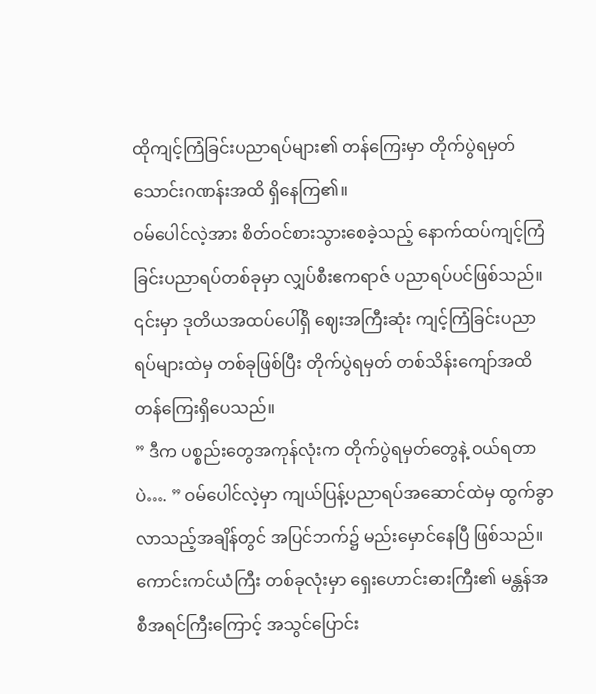ထိုကျင့်ကြံခြင်းပညာရပ်များ၏ တန်ကြေးမှာ တိုက်ပွဲရမှတ် သောင်းဂဏန်းအထိ ရှိနေကြ၏။
ဝမ်ပေါင်လဲ့အား စိတ်ဝင်စားသွားစေခဲ့သည့် နောက်ထပ်ကျင့်ကြံခြင်းပညာရပ်တစ်ခုမှာ လျှပ်စီးဧကရာဇ် ပညာရပ်ပင်ဖြစ်သည်။ ၎င်းမှာ ဒုတိယအထပ်ပေါ်ရှိ ဈေးအကြီးဆုံး ကျင့်ကြံခြင်းပညာရပ်များထဲမှ တစ်ခုဖြစ်ပြီး တိုက်ပွဲရမှတ် တစ်သိန်းကျော်အထိ တန်ကြေးရှိပေသည်။
” ဒီက ပစ္စည်းတွေအကုန်လုံးက တိုက်ပွဲရမှတ်တွေနဲ့ ဝယ်ရတာပဲ…. ” ဝမ်ပေါင်လဲ့မှာ ကျယ်ပြန့်ပညာရပ်အဆောင်ထဲမှ ထွက်ခွာလာသည့်အချိန်တွင် အပြင်ဘက်၌ မည်းမှောင်နေပြီ ဖြစ်သည်။ ကောင်းကင်ယံကြီး တစ်ခုလုံးမှာ ရှေးဟောင်းဓားကြီး၏ မန္တန်အစီအရင်ကြီးကြောင့် အသွင်ပြောင်း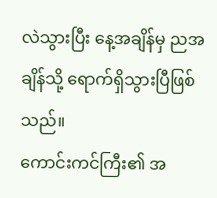လဲသွားပြီး နေ့အချိန်မှ ညအချိန်သို့ ရောက်ရှိသွားပြီဖြစ်သည်။
ကောင်းကင်ကြီး၏ အ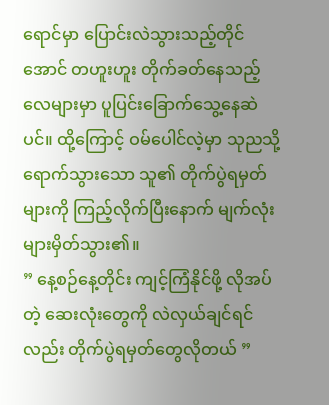ရောင်မှာ ပြောင်းလဲသွားသည့်တိုင်အောင် တဟူးဟူး တိုက်ခတ်နေသည့် လေများမှာ ပူပြင်းခြောက်သွေ့နေဆဲပင်။ ထို့ကြောင့် ဝမ်ပေါင်လဲ့မှာ သုညသို့ ရောက်သွားသော သူ၏ တိုက်ပွဲရမှတ်များကို ကြည့်လိုက်ပြီးနောက် မျက်လုံးများမှိတ်သွား၏။
” နေ့စဉ်နေ့တိုင်း ကျင့်ကြံနိုင်ဖို့ လိုအပ်တဲ့ ဆေးလုံးတွေကို လဲလှယ်ချင်ရင်လည်း တိုက်ပွဲရမှတ်တွေလိုတယ် ”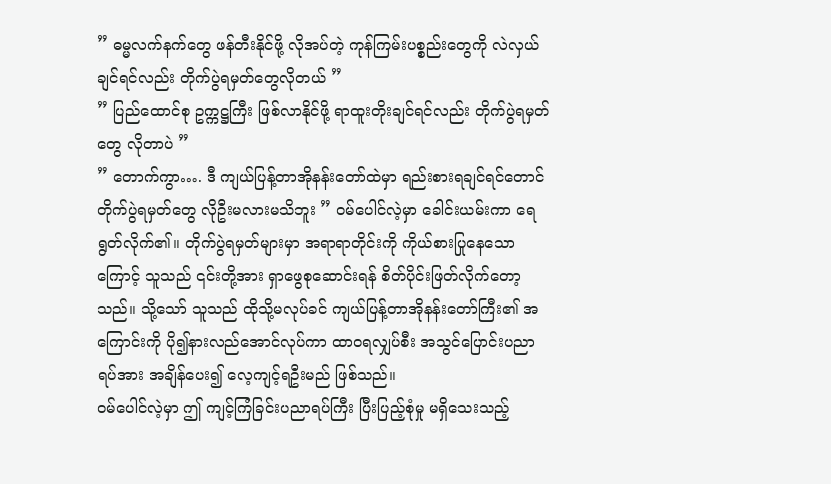” ဓမ္မလက်နက်တွေ ဖန်တီးနိုင်ဖို့ လိုအပ်တဲ့ ကုန်ကြမ်းပစ္စည်းတွေကို လဲလှယ်ချင်ရင်လည်း တိုက်ပွဲရမှတ်တွေလိုတယ် ”
” ပြည်ထောင်စု ဥက္ကဋ္ဌကြီး ဖြစ်လာနိုင်ဖို့ ရာထူးတိုးချင်ရင်လည်း တိုက်ပွဲရမှတ်တွေ လိုတာပဲ ”
” တောက်ကွာ…. ဒီ ကျယ်ပြန့်တာအိုနန်းတော်ထဲမှာ ရည်းစားရချင်ရင်တောင် တိုက်ပွဲရမှတ်တွေ လိုဦးမလားမသိဘူး ” ဝမ်ပေါင်လဲ့မှာ ခေါင်းယမ်းကာ ရေရွတ်လိုက်၏။ တိုက်ပွဲရမှတ်များမှာ အရာရာတိုင်းကို ကိုယ်စားပြုနေသောကြောင့် သူသည် ၎င်းတို့အား ရှာဖွေစုဆောင်းရန် စိတ်ပိုင်းဖြတ်လိုက်တော့သည်။ သို့သော် သူသည် ထိုသို့မလုပ်ခင် ကျယ်ပြန့်တာအိုနန်းတော်ကြီး၏ အကြောင်းကို ပို၍နားလည်အောင်လုပ်ကာ ထာဝရလျှပ်စီး အသွင်ပြောင်းပညာရပ်အား အချိန်ပေး၍ လေ့ကျင့်ရဦးမည် ဖြစ်သည်။
ဝမ်ပေါင်လဲ့မှာ ဤ ကျင့်ကြံခြင်းပညာရပ်ကြီး ပြီးပြည့်စုံမှု မရှိသေးသည့်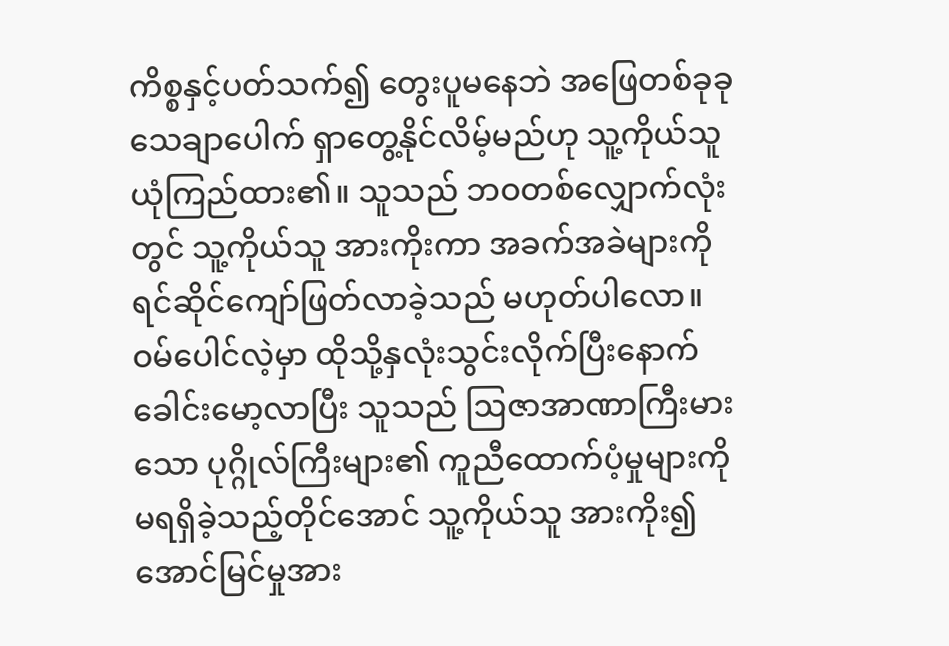ကိစ္စနှင့်ပတ်သက်၍ တွေးပူမနေဘဲ အဖြေတစ်ခုခု သေချာပေါက် ရှာတွေ့နိုင်လိမ့်မည်ဟု သူ့ကိုယ်သူ ယုံကြည်ထား၏။ သူသည် ဘဝတစ်လျှောက်လုံးတွင် သူ့ကိုယ်သူ အားကိုးကာ အခက်အခဲများကို ရင်ဆိုင်ကျော်ဖြတ်လာခဲ့သည် မဟုတ်ပါလော။
ဝမ်ပေါင်လဲ့မှာ ထိုသို့နှလုံးသွင်းလိုက်ပြီးနောက် ခေါင်းမော့လာပြီး သူသည် ဩဇာအာဏာကြီးမားသော ပုဂ္ဂိုလ်ကြီးများ၏ ကူညီထောက်ပံ့မှုများကို မရရှိခဲ့သည့်တိုင်အောင် သူ့ကိုယ်သူ အားကိုး၍ အောင်မြင်မှုအား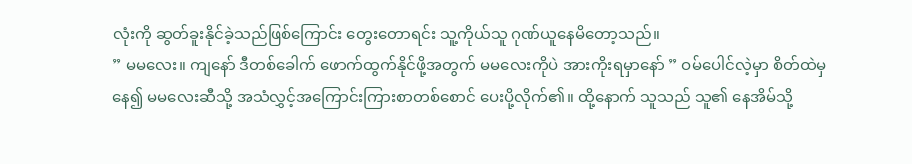လုံးကို ဆွတ်ခူးနိုင်ခဲ့သည်ဖြစ်ကြောင်း တွေးတောရင်း သူ့ကိုယ်သူ ဂုဏ်ယူနေမိတော့သည်။
” မမလေး။ ကျနော် ဒီတစ်ခေါက် ဖောက်ထွက်နိုင်ဖို့အတွက် မမလေးကိုပဲ အားကိုးရမှာနော် ” ဝမ်ပေါင်လဲ့မှာ စိတ်ထဲမှနေ၍ မမလေးဆီသို့ အသံလွှင့်အကြောင်းကြားစာတစ်စောင် ပေးပို့လိုက်၏။ ထို့နောက် သူသည် သူ၏ နေအိမ်သို့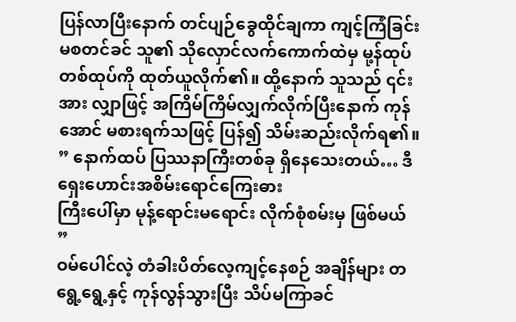ပြန်လာပြီးနောက် တင်ပျဉ်ခွေထိုင်ချကာ ကျင့်ကြံခြင်း မစတင်ခင် သူ၏ သိုလှောင်လက်ကောက်ထဲမှ မု့န်ထုပ်တစ်ထုပ်ကို ထုတ်ယူလိုက်၏။ ထို့နောက် သူသည် ၎င်းအား လျှာဖြင့် အကြိမ်ကြိမ်လျှက်လိုက်ပြီးနောက် ကုန်အောင် မစားရက်သဖြင့် ပြန်၍ သိမ်းဆည်းလိုက်ရ၏။
” နောက်ထပ် ပြဿနာကြီးတစ်ခု ရှိနေသေးတယ်… ဒီ ရှေးဟောင်းအစိမ်းရောင်ကြေးဓား
ကြီးပေါ်မှာ မုန့်ရောင်းမရောင်း လိုက်စုံစမ်းမှ ဖြစ်မယ် ”
ဝမ်ပေါင်လဲ့ တံခါးပိတ်လေ့ကျင့်နေစဉ် အချိန်များ တရွေ့ရွေ့နှင့် ကုန်လွန်သွားပြီး သိပ်မကြာခင်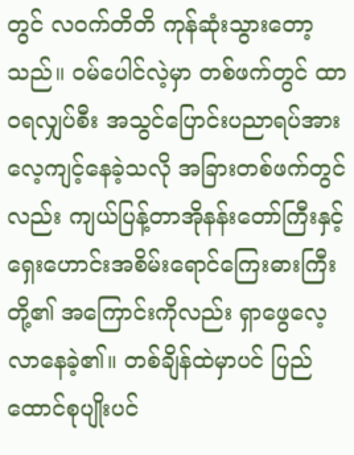တွင် လဝက်တိတိ ကုန်ဆုံးသွားတော့သည်။ ဝမ်ပေါင်လဲ့မှာ တစ်ဖက်တွင် ထာဝရလျှပ်စီး အသွင်ပြောင်းပညာရပ်အား လေ့ကျင့်နေခဲ့သလို အခြားတစ်ဖက်တွင်လည်း ကျယ်ပြန့်တာအိုနန်းတော်ကြီးနှင့် ရှေးဟောင်းအစိမ်းရောင်ကြေးဓားကြီးတို့၏ အကြောင်းကိုလည်း ရှာဖွေလေ့လာနေခဲ့၏။ တစ်ချိန်ထဲမှာပင် ပြည်ထောင်စုပျိုးပင်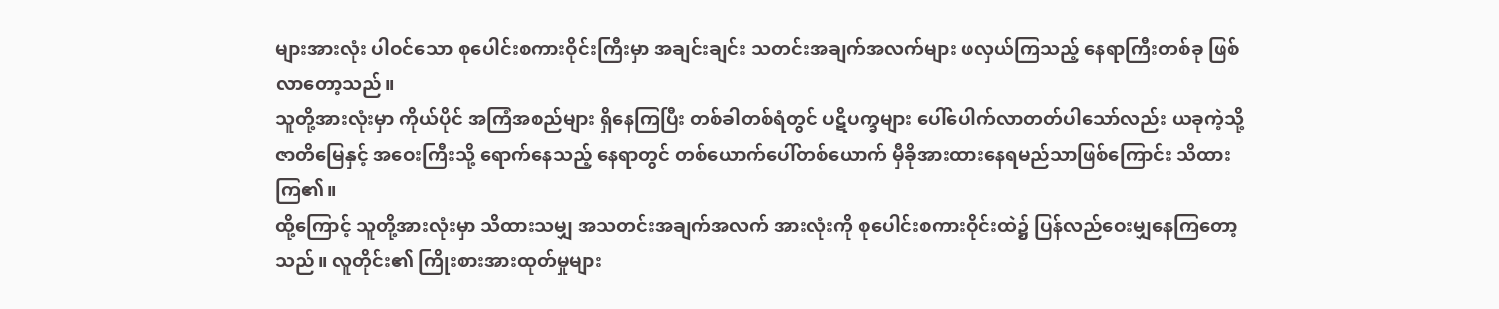များအားလုံး ပါဝင်သော စုပေါင်းစကားဝိုင်းကြီးမှာ အချင်းချင်း သတင်းအချက်အလက်များ ဖလှယ်ကြသည့် နေရာကြီးတစ်ခု ဖြစ်လာတော့သည်။
သူတို့အားလုံးမှာ ကိုယ်ပိုင် အကြံအစည်များ ရှိနေကြပြီး တစ်ခါတစ်ရံတွင် ပဋိပက္ခများ ပေါ်ပေါက်လာတတ်ပါသော်လည်း ယခုကဲ့သို့ ဇာတိမြေနှင့် အဝေးကြီးသို့ ရောက်နေသည့် နေရာတွင် တစ်ယောက်ပေါ်တစ်ယောက် မှီခိုအားထားနေရမည်သာဖြစ်ကြောင်း သိထားကြ၏။
ထို့ကြောင့် သူတို့အားလုံးမှာ သိထားသမျှ အသတင်းအချက်အလက် အားလုံးကို စုပေါင်းစကားဝိုင်းထဲ၌ ပြန်လည်ဝေးမျှနေကြတော့သည်။ လူတိုင်း၏ ကြိုးစားအားထုတ်မှုများ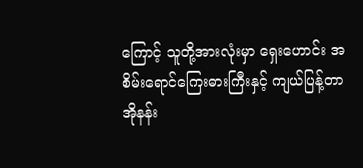ကြောင့် သူတို့အားလုံးမှာ ရှေးဟောင်း အစိမ်းရောင်ကြေးဓားကြီးနှင့် ကျယ်ပြန့်တာအိုနန်း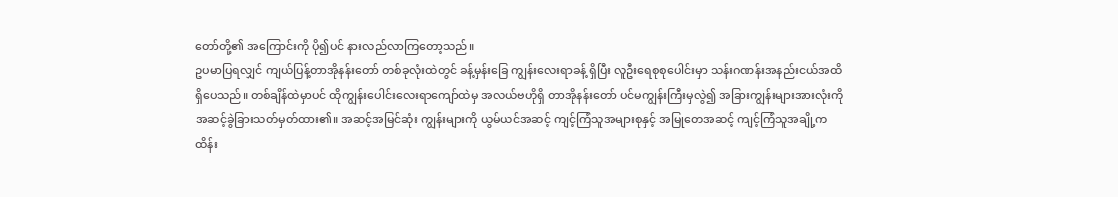တော်တို့၏ အကြောင်းကို ပို၍ပင် နားလည်လာကြတော့သည်။
ဥပမာပြရလျှင် ကျယ်ပြန့်တာအိုနန်းတော် တစ်ခုလုံးထဲတွင် ခန့်မှန်းခြေ ကျွန်းလေးရာခန့် ရှိပြီး လူဦးရေစုစုပေါင်းမှာ သန်းဂဏန်းအနည်းငယ်အထိ ရှိပေသည်။ တစ်ချိန်ထဲမှာပင် ထိုကျွန်းပေါင်းလေးရာကျော်ထဲမှ အလယ်ဗဟိုရှိ တာအိုနန်းတော် ပင်မကျွန်းကြီးမှလွဲ၍ အခြားကျွန်းများအားလုံးကို အဆင့်ခွဲခြားသတ်မှတ်ထား၏။ အဆင့်အမြင်ဆုံး ကျွန်းများကို ယွမ်ယင်အဆင့် ကျင့်ကြံသူအများစုနှင့် အမြုတေအဆင့် ကျင့်ကြံသူအချို့က ထိန်း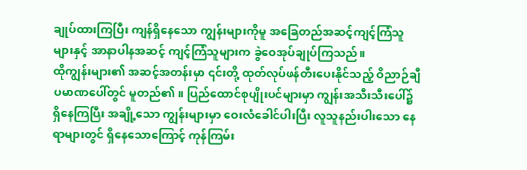ချုပ်ထားကြပြီး ကျန်ရှိနေသော ကျွန်းများကိုမူ အခြေတည်အဆင့်ကျင့်ကြံသူများနှင့် အာနာပါနအဆင့် ကျင့်ကြံသူများက ခွဲဝေအုပ်ချုပ်ကြသည်။
ထိုကျွန်းများ၏ အဆင့်အတန်းမှာ ၎င်းတို့ ထုတ်လုပ်ဖန်တီးပေးနိုင်သည့် ဝိညာဉ်ချီပမာဏပေါ်တွင် မူတည်၏။ ပြည်ထောင်စုပျိုးပင်များမှာ ကျွန်းအသီးသီးပေါ်၌ ရှိနေကြပြီး အချို့သော ကျွန်းများမှာ ဝေးလံခေါင်ပါးပြီး လူသူနည်းပါးသော နေရာများတွင် ရှိနေသောကြောင့် ကုန်ကြမ်း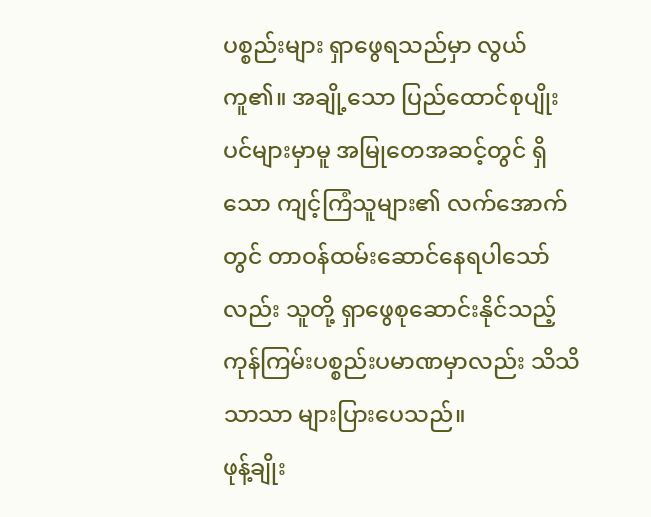ပစ္စည်းများ ရှာဖွေရသည်မှာ လွယ်ကူ၏။ အချို့သော ပြည်ထောင်စုပျိုးပင်များမှာမူ အမြုတေအဆင့်တွင် ရှိသော ကျင့်ကြံသူများ၏ လက်အောက်တွင် တာဝန်ထမ်းဆောင်နေရပါသော်လည်း သူတို့ ရှာဖွေစုဆောင်းနိုင်သည့် ကုန်ကြမ်းပစ္စည်းပမာဏမှာလည်း သိသိသာသာ များပြားပေသည်။
ဖုန့်ချိုး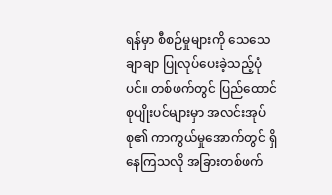ရန်မှာ စီစဉ်မှုများကို သေသေချာချာ ပြုလုပ်ပေးခဲ့သည့်ပုံပင်။ တစ်ဖက်တွင် ပြည်ထောင်စုပျိုးပင်များမှာ အလင်းအုပ်စု၏ ကာကွယ်မှုအောက်တွင် ရှိနေကြသလို အခြားတစ်ဖက်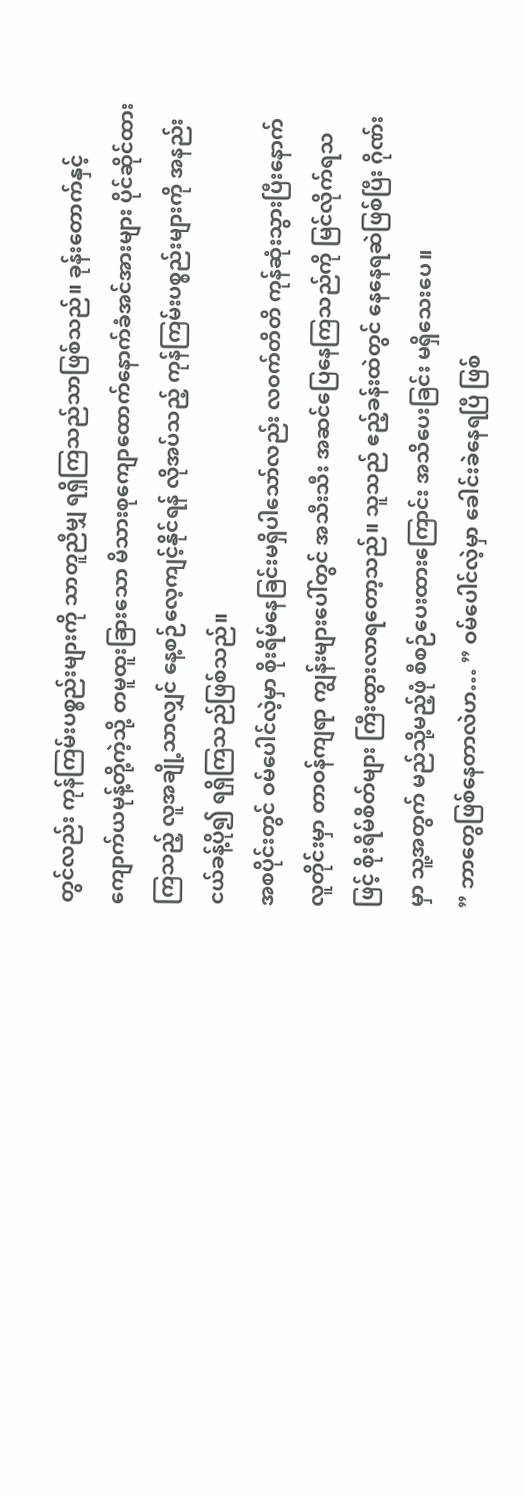တွင်လည်း ကုန်ကြမ်းပစ္စည်းများကို သာတူညီမျှ ရရှိကြသည်သာဖြစ်သည်။ ခုန်းတောက်နှင့် ကျောက်ယမုန့်တို့ကဲ့သို့ တမူထူးခြားသော မိသားစုကျောထောက်နောက်ခံအင်အားများ ပိုင်ဆိုင်ထားကြသည့် လူအချို့သာလျှင် နေ့စဉ်လေ့ကျင့်နိုင်ရန် လိုအပ်သည့် ကုန်ကြမ်းပစ္စည်းများကို အနည်းငယ်ခန့်ပို၍ ရရှိကြသည်ဖြစ်သည်။
အစပိုင်းတွင် ဝမ်ပေါင်လဲ့မှာ စိုးရိမ်နေခြင်းမရှိပါသော်လည်း လဝက်တိတိ ကုန်ဆုံးသွားပြီးနောက် လူတိုင်းမှာ တာဝန်ကျရာ ကျွန်းများပေါ်တွင် အသီးသီး အဆင်ပြေနေကြသည်ကို မြင်လိုက်ရသဖြင့် စိုးရိမ်စိတ်များ ကြီးထွားလာရတော့သည်။ သူသည် ဧည့်ခန်းထဲတွင် နေနေရဆဲဖြစ်ပြီး ဂိုဏ်းမှာ သူ့အတွက် မည်သို့မည့်ဖုံ စီစဉ်ပေးထားကြောင်း အသိပေးခြင်း မရှိသေးပေ။
” ဘာတွေဖြစ်နေတာလဲဟ… ” ဝမ်ပေါင်လဲ့မှာ ခေါင်းခဲနေရပြီ ဖြစ်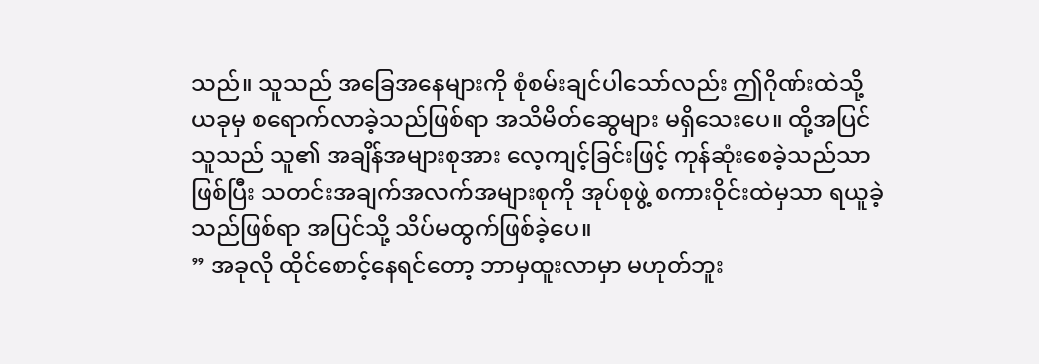သည်။ သူသည် အခြေအနေများကို စုံစမ်းချင်ပါသော်လည်း ဤဂိုဏ်းထဲသို့ ယခုမှ စရောက်လာခဲ့သည်ဖြစ်ရာ အသိမိတ်ဆွေများ မရှိသေးပေ။ ထို့အပြင် သူသည် သူ၏ အချိန်အများစုအား လေ့ကျင့်ခြင်းဖြင့် ကုန်ဆုံးစေခဲ့သည်သာ ဖြစ်ပြီး သတင်းအချက်အလက်အများစုကို အုပ်စုဖွဲ့ စကားဝိုင်းထဲမှသာ ရယူခဲ့သည်ဖြစ်ရာ အပြင်သို့ သိပ်မထွက်ဖြစ်ခဲ့ပေ။
” အခုလို ထိုင်စောင့်နေရင်တော့ ဘာမှထူးလာမှာ မဟုတ်ဘူး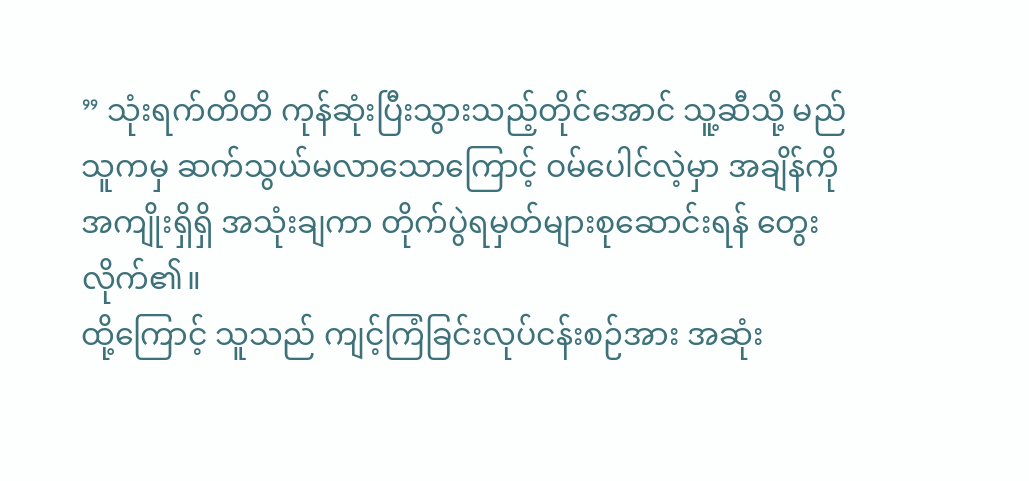” သုံးရက်တိတိ ကုန်ဆုံးပြီးသွားသည့်တိုင်အောင် သူ့ဆီသို့ မည်သူကမှ ဆက်သွယ်မလာသောကြောင့် ဝမ်ပေါင်လဲ့မှာ အချိန်ကို အကျိုးရှိရှိ အသုံးချကာ တိုက်ပွဲရမှတ်များစုဆောင်းရန် တွေးလိုက်၏။
ထို့ကြောင့် သူသည် ကျင့်ကြံခြင်းလုပ်ငန်းစဉ်အား အဆုံး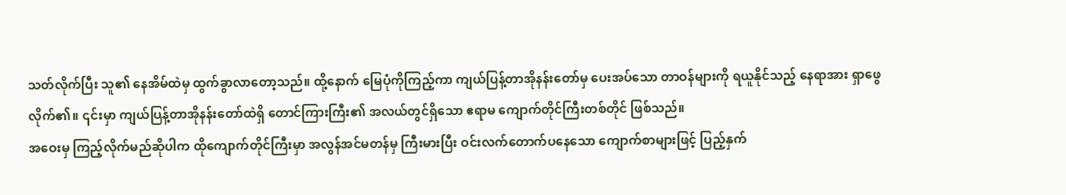သတ်လိုက်ပြီး သူ၏ နေအိမ်ထဲမှ ထွက်ခွာလာတော့သည်။ ထို့နောက် မြေပုံကိုကြည့်ကာ ကျယ်ပြန့်တာအိုနန်းတော်မှ ပေးအပ်သော တာဝန်များကို ရယူနိုင်သည့် နေရာအား ရှာဖွေလိုက်၏။ ၎င်းမှာ ကျယ်ပြန့်တာအိုနန်းတော်ထဲရှိ တောင်ကြားကြီး၏ အလယ်တွင်ရှိသော ဧရာမ ကျောက်တိုင်ကြီးတစ်တိုင် ဖြစ်သည်။
အဝေးမှ ကြည့်လိုက်မည်ဆိုပါက ထိုကျောက်တိုင်ကြီးမှာ အလွန်အင်မတန်မှ ကြီးမားပြီး ဝင်းလက်တောက်ပနေသော ကျောက်စာများဖြင့် ပြည့်နှက်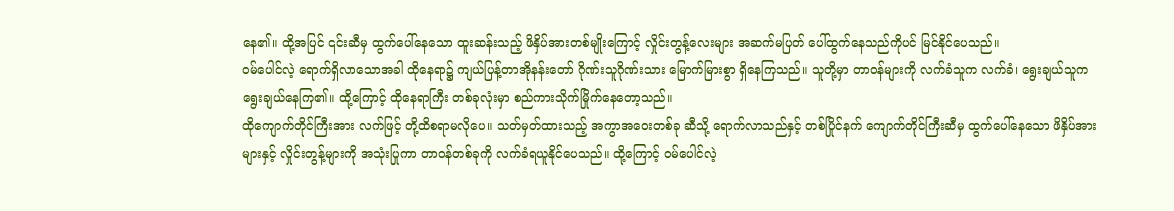နေ၏။ ထို့အပြင် ၎င်းဆီမှ ထွက်ပေါ်နေသော ထူးဆန်းသည့် ဖိနှိပ်အားတစ်မျိုးကြောင့် လှိုင်းတွန့်လေးများ အဆက်မပြတ် ပေါ်ထွက်နေသည်ကိုပင် မြင်နိုင်ပေသည်။
ဝမ်ပေါင်လဲ့ ရောက်ရှိလာသောအခါ ထိုနေရာ၌ ကျယ်ပြန့်တာအိုနန်းတော် ဂိုဏ်းသူဂိုဏ်းသား မြောက်မြားစွာ ရှိနေကြသည်။ သူတို့မှာ တာဝန်များကို လက်ခံသူက လက်ခံ၊ ရွေးချယ်သူက ရွေးချယ်နေကြ၏။ ထို့ကြောင့် ထိုနေရာကြီး တစ်ခုလုံးမှာ စည်ကားသိုက်မြိုက်နေတော့သည်။
ထိုကျောက်တိုင်ကြီးအား လက်ဖြင့် တို့ထိစရာမလိုပေ။ သတ်မှတ်ထားသည့် အကွာအဝေးတစ်ခု ဆီသို့ ရောက်လာသည်နှင့် တစ်ပြိုင်နက် ကျောက်တိုင်ကြီးဆီမှ ထွက်ပေါ်နေသော ဖိနှိပ်အားများနှင့် လှိုင်းတွန့်များကို အသုံးပြုကာ တာဝန်တစ်ခုကို လက်ခံရယူနိုင်ပေသည်။ ထို့ကြောင့် ဝမ်ပေါင်လဲ့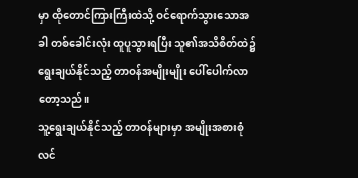မှာ ထိုတောင်ကြားကြီးထဲသို့ ဝင်ရောက်သွားသောအခါ တစ်ခေါင်းလုံး ထူပူသွားရပြီး သူ၏အသိစိတ်ထဲ၌ ရွေးချယ်နိုင်သည့် တာဝန်အမျိုးမျိုး ပေါ်ပေါက်လာတော့သည်။
သူ့ရွေးချယ်နိုင်သည့် တာဝန်များမှာ အမျိုးအစားစုံလင်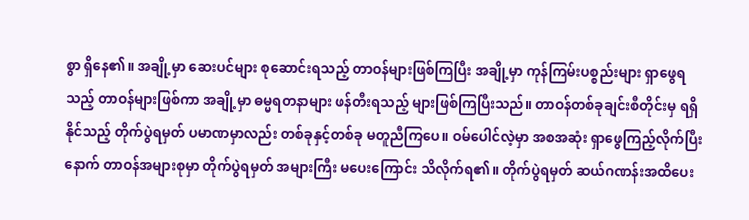စွာ ရှိနေ၏။ အချို့မှာ ဆေးပင်များ စုဆောင်းရသည့် တာဝန်များဖြစ်ကြပြီး အချို့မှာ ကုန်ကြမ်းပစ္စည်းများ ရှာဖွေရသည့် တာဝန်များဖြစ်ကာ အချို့မှာ ဓမ္မရတနာများ ဖန်တီးရသည့် များဖြစ်ကြပြီးသည်။ တာဝန်တစ်ခုချင်းစီတိုင်းမှ ရရှိနိုင်သည့် တိုက်ပွဲရမှတ် ပမာဏမှာလည်း တစ်ခုနှင့်တစ်ခု မတူညီကြပေ။ ဝမ်ပေါင်လဲ့မှာ အစအဆုံး ရှာဖွေကြည့်လိုက်ပြီးနောက် တာဝန်အများစုမှာ တိုက်ပွဲရမှတ် အများကြီး မပေးကြောင်း သိလိုက်ရ၏။ တိုက်ပွဲရမှတ် ဆယ်ဂဏန်းအထိပေး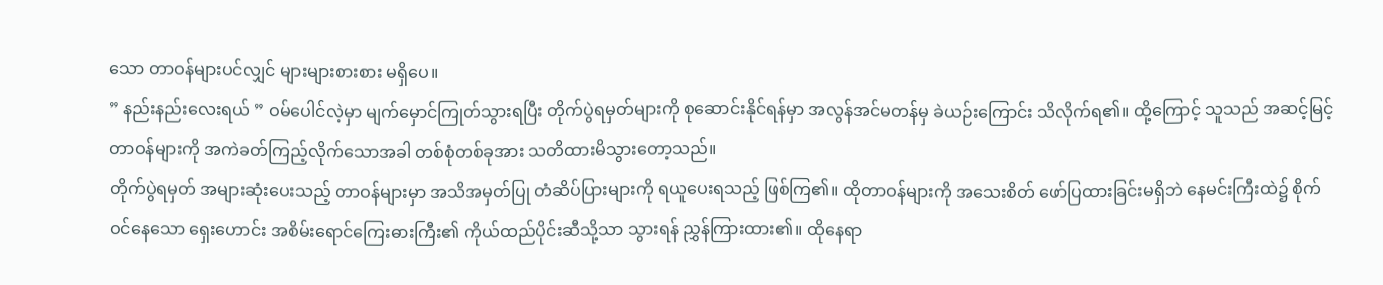သော တာဝန်များပင်လျှင် များများစားစား မရှိပေ။
” နည်းနည်းလေးရယ် ” ဝမ်ပေါင်လဲ့မှာ မျက်မှောင်ကြုတ်သွားရပြီး တိုက်ပွဲရမှတ်များကို စုဆောင်းနိုင်ရန်မှာ အလွန်အင်မတန်မှ ခဲယဉ်းကြောင်း သိလိုက်ရ၏။ ထို့ကြောင့် သူသည် အဆင့်မြင့်တာဝန်များကို အကဲခတ်ကြည့်လိုက်သောအခါ တစ်စုံတစ်ခုအား သတိထားမိသွားတော့သည်။
တိုက်ပွဲရမှတ် အများဆုံးပေးသည့် တာဝန်များမှာ အသိအမှတ်ပြု တံဆိပ်ပြားများကို ရယူပေးရသည့် ဖြစ်ကြ၏။ ထိုတာဝန်များကို အသေးစိတ် ဖော်ပြထားခြင်းမရှိဘဲ နေမင်းကြီးထဲ၌ စိုက်ဝင်နေသော ရှေးဟောင်း အစိမ်းရောင်ကြေးဓားကြီး၏ ကိုယ်ထည်ပိုင်းဆီသို့သာ သွားရန် ညွှန်ကြားထား၏။ ထိုနေရာ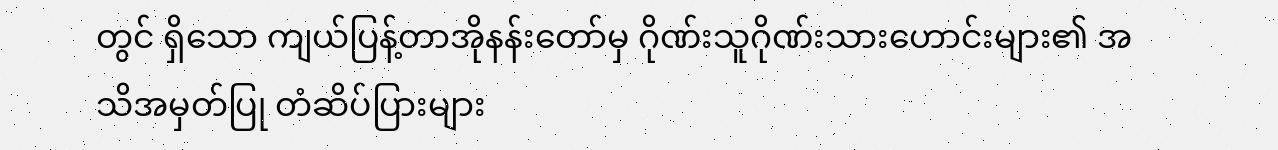တွင် ရှိသော ကျယ်ပြန့်တာအိုနန်းတော်မှ ဂိုဏ်းသူဂိုဏ်းသားဟောင်းများ၏ အသိအမှတ်ပြု တံဆိပ်ပြားများ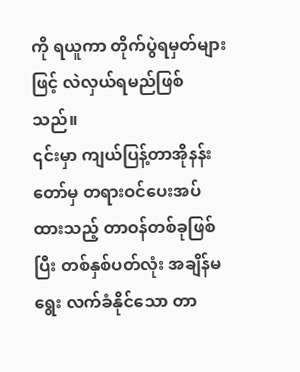ကို ရယူကာ တိုက်ပွဲရမှတ်များဖြင့် လဲလှယ်ရမည်ဖြစ်သည်။
၎င်းမှာ ကျယ်ပြန့်တာအိုနန်းတော်မှ တရားဝင်ပေးအပ်ထားသည့် တာဝန်တစ်ခုဖြစ်ပြီး တစ်နှစ်ပတ်လုံး အချိန်မရွေး လက်ခံနိုင်သော တာ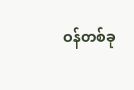ဝန်တစ်ခု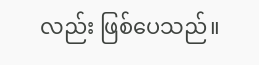လည်း ဖြစ်ပေသည်။